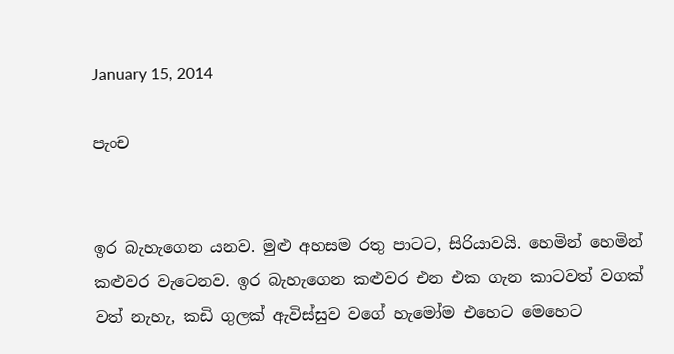January 15, 2014

පැංච


ඉර බැහැගෙන යනව. මුළු අහසම රතු පාටට, සිරියාවයි. හෙමින් හෙමින් කළුවර වැටෙනව. ඉර බැහැගෙන කළුවර එන එක ගැන කාටවත් වගක් වත් නැහැ, කඩි ගුලක් ඇවිස්සුව වගේ හැමෝම එහෙට මෙහෙට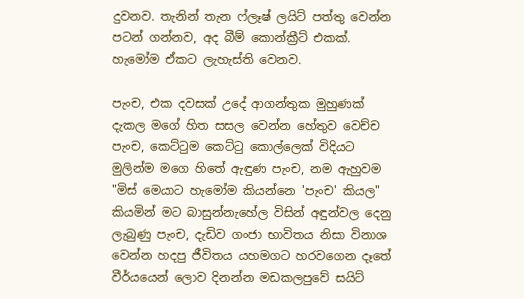දුවනව. තැනින් තැන ෆ්ලෑෂ් ලයිට් පත්තු වෙන්න පටන් ගන්නව, අද බීම් කොන්ක්‍රීට් එකක්. හැමෝම ඒකට ලැහැස්ති වෙනව.

පැංච, එක දවසක් උදේ ආගන්තුක මුහුණක් දැකල මගේ හිත සසල වෙන්න හේතුව වෙච්ච පැංච, කෙට්ටුම කෙට්ටු කොල්ලෙක් විදියට මුලින්ම මගෙ හිතේ ඇඳුණ පැංච, නම ඇහුවම "මිස් මෙයාට හැමෝම කියන්නෙ 'පැංච' කියල" කියමින් මට බාසුන්නැහේල විසින් අඳුන්වල දෙනු ලැබුණු පැංච, දැඩිව ගංජා භාවිතය නිසා විනාශ වෙන්න හදපු ජීවිතය යහමගට හරවගෙන දෑතේ වීර්යයෙන් ලොව දිනන්න මඩකලපුවේ සයිට්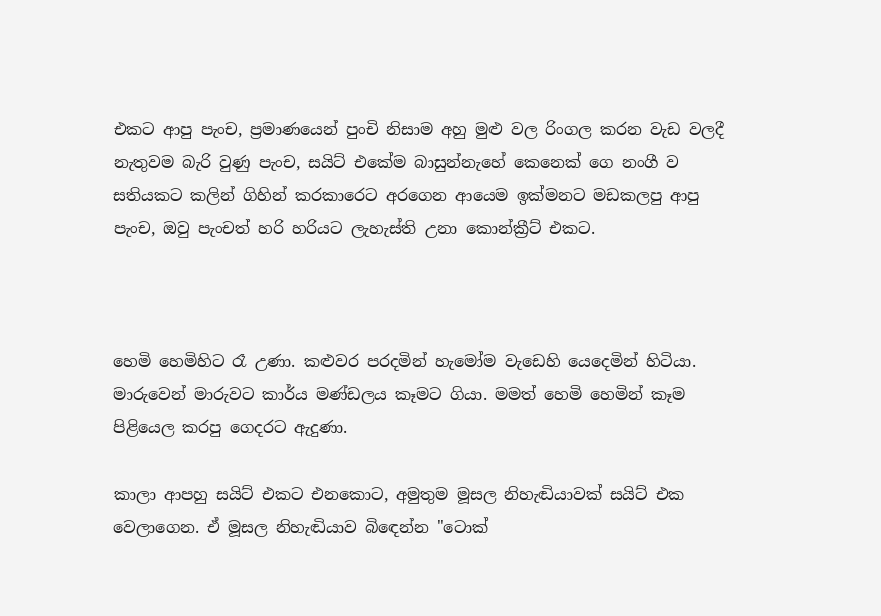එකට ආපු පැංච, ප්‍රමාණයෙන් පුංචි නිසාම අහු මුළු වල රිංගල කරන වැඩ වලදී නැතුවම බැරි වුණු පැංච, සයිට් එකේම බාසුන්නැහේ කෙනෙක් ගෙ නංගී ව සතියකට කලින් ගිහින් කරකාරෙට අරගෙන ආයෙම ඉක්මනට මඩකලපු ආපු පැංච, ඔවු පැංචත් හරි හරියට ලැහැස්ති උනා කොන්ක්‍රීට් එකට.



හෙමි හෙමිහිට රෑ උණා. කළුවර පරදමින් හැමෝම වැඩෙහි යෙදෙමින් හිටියා. මාරුවෙන් මාරුවට කාර්ය මණ්ඩලය කෑමට ගියා. මමත් හෙමි හෙමින් කෑම පිළියෙල කරපු ගෙදරට ඇදුණා.

කාලා ආපහු සයිට් එකට එනකොට, අමුතුම මූසල නිහැඬියාවක් සයිට් එක වෙලාගෙන. ඒ මූසල නිහැඬියාව බිඳෙන්න "ටොක්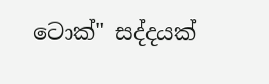ටොක්" සද්දයක්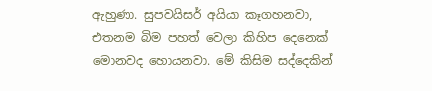ඇහුණා. සුපවයිසර් අයියා කෑගහනවා, එතනම බිම පහත් වෙලා කිහිප දෙනෙක් මොනවද හොයනවා. මේ කිසිම සද්දෙකින්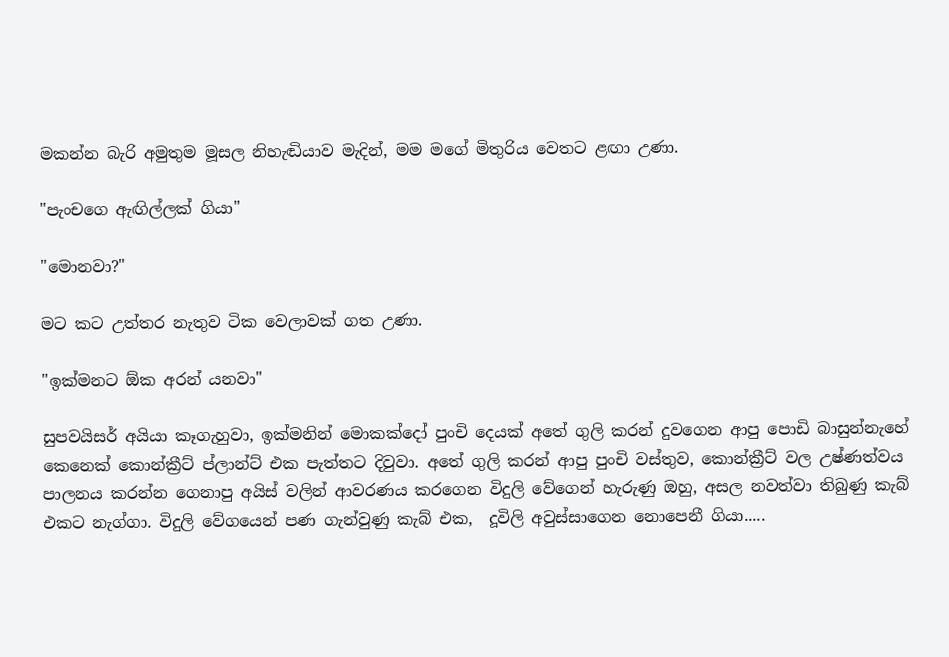මකන්න බැරි අමුතුම මූසල නිහැඬියාව මැදින්, මම මගේ මිතුරිය වෙතට ළඟා උණා.

"පැංචගෙ ඇඟිල්ලක් ගියා"

"මොනවා?"

මට කට උත්තර නැතුව ටික වෙලාවක් ගත උණා.

"ඉක්මනට ඕක අරන් යනවා"

සුපවයිසර් අයියා කෑගැහුවා, ඉක්මනින් මොකක්දෝ පුංචි දෙයක් අතේ ගුලි කරන් දුවගෙන ආපු පොඩි බාසුන්නැහේ කෙනෙක් කොන්ක්‍රීට් ප්ලාන්ට් එක පැත්තට දිවුවා. අතේ ගුලි කරන් ආපු පුංචි වස්තුව, කොන්ක්‍රීට් වල උෂ්ණත්වය පාලනය කරන්න ගෙනාපු අයිස් වලින් ආවරණය කරගෙන විදුලි වේගෙන් හැරුණු ඔහු, අසල නවත්වා තිබුණු කැබ් එකට නැග්ගා. විදුලි වේගයෙන් පණ ගැන්වුණු කැබ් එක,  දූවිලි අවුස්සාගෙන නොපෙනී ගියා.....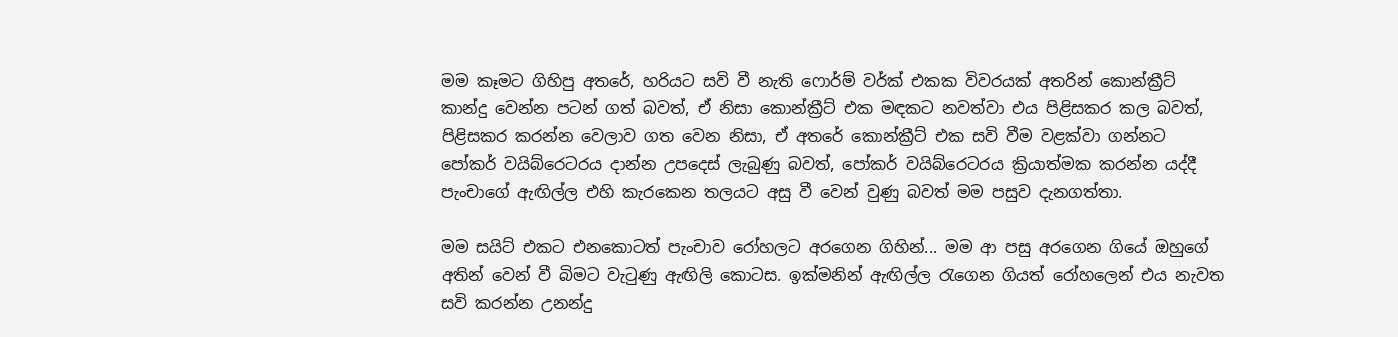මම කෑමට ගිහිපු අතරේ, හරියට සවි වී නැති ෆොර්ම් වර්ක් එකක විවරයක් අතරින් කොන්ක්‍රීට් කාන්දු වෙන්න පටන් ගත් බවත්, ඒ නිසා කොන්ක්‍රීට් එක මඳකට නවත්වා එය පිළිසකර කල බවත්, පිළිසකර කරන්න වෙලාව ගත වෙන නිසා, ඒ අතරේ කොන්ක්‍රීට් එක සවි වීම වළක්වා ගන්නට පෝකර් වයිබ්රෙටරය දාන්න උපදෙස් ලැබුණු බවත්, පෝකර් වයිබ්රෙටරය ක්‍රියාත්මක කරන්න යද්දී පැංචාගේ ඇඟිල්ල එහි කැරකෙන තලයට අසු වී වෙන් වුණු බවත් මම පසුව දැනගත්තා.

මම සයිට් එකට එනකොටත් පැංචාව රෝහලට අරගෙන ගිහින්... මම ආ පසු අරගෙන ගියේ ඔහුගේ අතින් වෙන් වී බිමට වැටුණු ඇඟිලි කොටස. ඉක්මනින් ඇඟිල්ල රැගෙන ගියත් රෝහලෙන් එය නැවත සවි කරන්න උනන්දු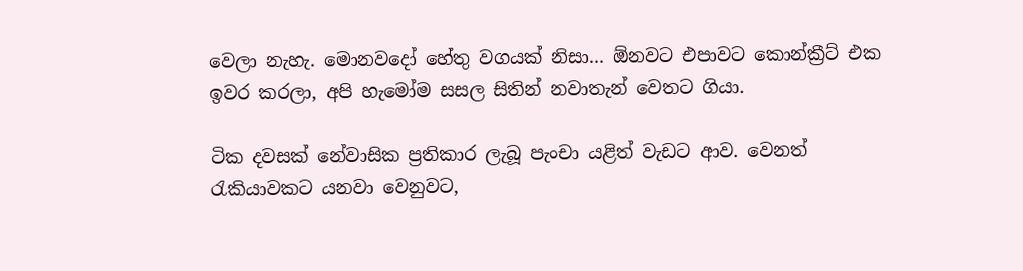වෙලා නැහැ. මොනවදෝ හේතු වගයක් නිසා... ඕනවට එපාවට කොන්ක්‍රීට් එක ඉවර කරලා, අපි හැමෝම සසල සිතින් නවාතැන් වෙතට ගියා.

ටික දවසක් නේවාසික ප්‍රතිකාර ලැබූ පැංචා යළිත් වැඩට ආව. වෙනත් රැකියාවකට යනවා වෙනුවට,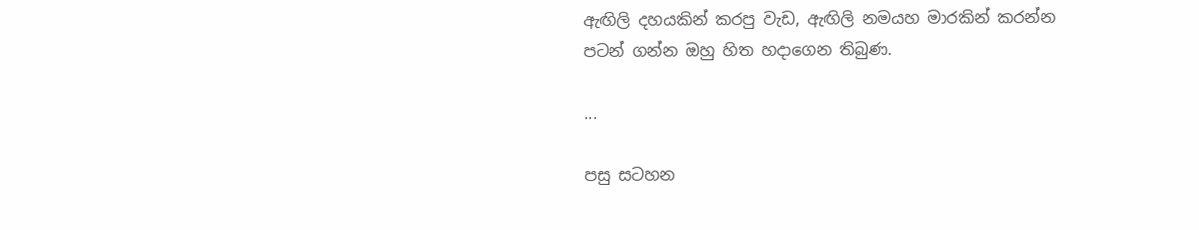ඇඟිලි දහයකින් කරපු වැඩ, ඇඟිලි නමයහ මාරකින් කරන්න පටන් ගන්න ඔහු හිත හදාගෙන තිබුණ.

...

පසු සටහන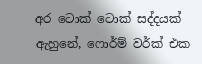අර ටොක් ටොක් සද්දයක් ඇහුනේ, ෆොර්ම් වර්ක් එක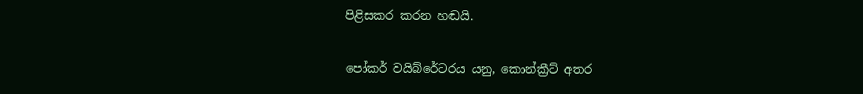පිළිසකර කරන හඬයි.

පෝකර් වයිබ්රේටරය යනු, කොන්ක්‍රීට් අතර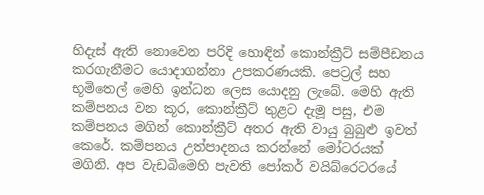හිදැස් ඇති නොවෙන පරිදි හොඳින් කොන්ක්‍රීට් සම්පීඩනය කරගැනීමට යොදාගන්නා උපකරණයකි. පෙට්‍රල් සහ භූමිතෙල් මෙහි ඉන්ධන ලෙස යොදනු ලැබේ. මෙහි ඇති කම්පනය වන කූර, කොන්ක්‍රීට් තුළට දැමූ පසු, එම කම්පනය මගින් කොන්ක්‍රීට් අතර ඇති වායු බුබුළු ඉවත් කෙරේ. කම්පනය උත්පාදනය කරන්නේ මෝටරයක් මගිනි. අප වැඩබිමෙහි පැවති පෝකර් වයිබ්රෙටරයේ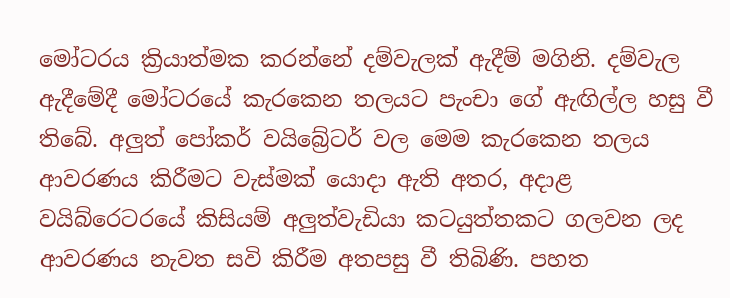මෝටරය ක්‍රියාත්මක කරන්නේ දම්වැලක් ඇදීම් මගිනි. දම්වැල ඇදීමේදී මෝටරයේ කැරකෙන තලයට පැංචා ගේ ඇඟිල්ල හසු වී තිබේ. අලුත් පෝකර් වයිබ්‍රේටර් වල මෙම කැරකෙන තලය ආවරණය කිරීමට වැස්මක් යොදා ඇති අතර, අදාළ වයිබ්රෙටරයේ කිසියම් අලුත්වැඩියා කටයුත්තකට ගලවන ලද ආවරණය නැවත සවි කිරීම අතපසු වී තිබිණි. පහත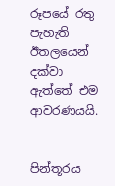රූපයේ රතු පැහැති ඊතලයෙන් දක්වා ඇත්තේ එම ආවරණයයි.


පින්තූරය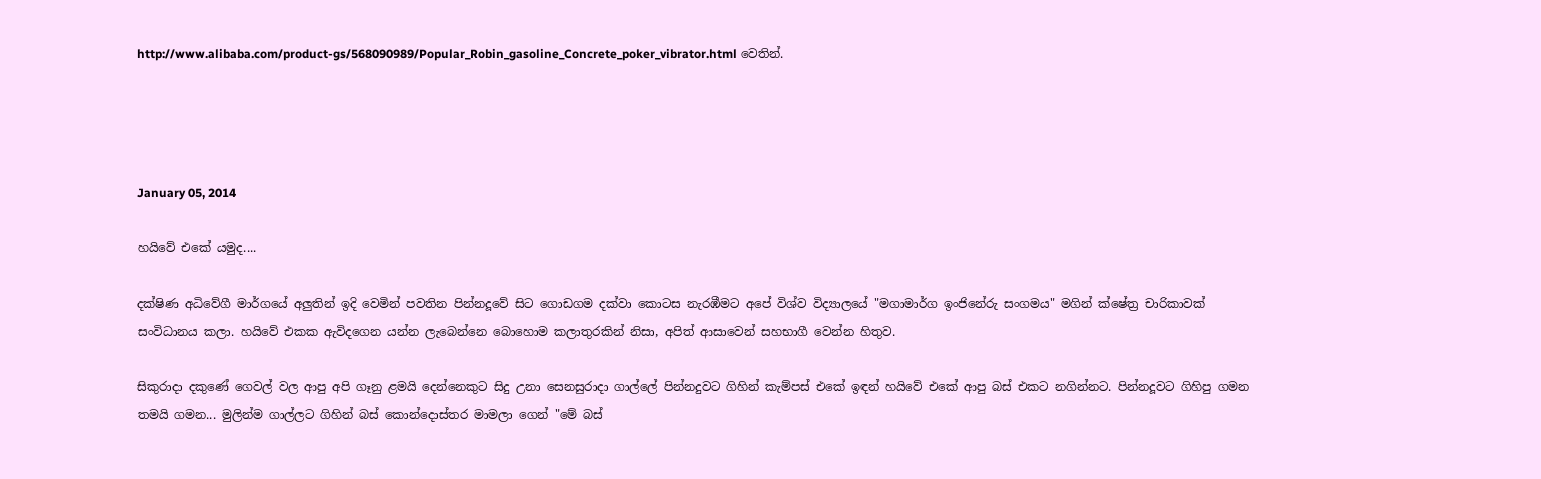http://www.alibaba.com/product-gs/568090989/Popular_Robin_gasoline_Concrete_poker_vibrator.html වෙතින්.




January 05, 2014

හයිවේ එකේ යමුද....

දක්ෂිණ අධිවේගී මාර්ගයේ අලුතින් ඉදි වෙමින් පවතින පින්නදූවේ සිට ගොඩගම දක්වා කොටස නැරඹීමට අපේ විශ්ව විද්‍යාලයේ "මගාමාර්ග ඉංජිනේරු සංගමය" මගින් ක්ෂේත්‍ර චාරිකාවක් සංවිධානය කලා. හයිවේ එකක ඇවිදගෙන යන්න ලැබෙන්නෙ බොහොම කලාතුරකින් නිසා, අපිත් ආසාවෙන් සහභාගී වෙන්න හිතුව.

සිකුරාදා දකුණේ ගෙවල් වල ආපු අපි ගෑනු ළමයි දෙන්නෙකුට සිදු උනා සෙනසුරාදා ගාල්ලේ පින්නදුවට ගිහින් කැම්පස් එකේ ඉඳන් හයිවේ එකේ ආපු බස් එකට නගින්නට. පින්නදූවට ගිහිපු ගමන තමයි ගමන... මුලින්ම ගාල්ලට ගිහින් බස් කොන්දොස්තර මාමලා ගෙන් "මේ බස්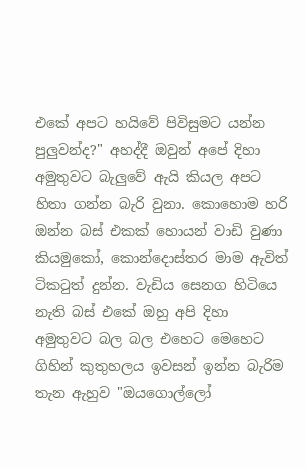එකේ අපට හයිවේ පිවිසුමට යන්න පුලුවන්ද?" අහද්දී ඔවුන් අපේ දිහා අමුතුවට බැලුවේ ඇයි කියල අපට හිතා ගන්න බැරි වුනා. කොහොම හරි ඔන්න බස් එකක් හොයන් වාඩි වුණා කියමුකෝ, කොන්දොස්තර මාම ඇවිත් ටිකටුත් දුන්න. වැඩිය සෙනග හිටියෙ නැති බස් එකේ ඔහු අපි දිහා අමුතුවට බල බල එහෙට මෙහෙට ගිහින් කුතුහලය ඉවසන් ඉන්න බැරිම තැන ඇහුව "ඔයගොල්ලෝ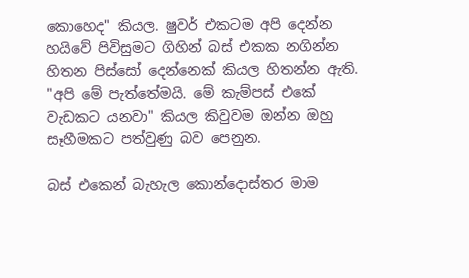කොහෙද" කියල. ෂුවර් එකටම අපි දෙන්න හයිවේ පිවිසුමට ගිහින් බස් එකක නගින්න හිතන පිස්සෝ දෙන්නෙක් කියල හිතන්න ඇති. "අපි මේ පැත්තේමයි. මේ කැම්පස් එකේ වැඩකට යනවා" කියල කිවුවම ඔන්න ඔහු සෑහීමකට පත්වුණු බව පෙනුන.

බස් එකෙන් බැහැල කොන්දොස්තර මාම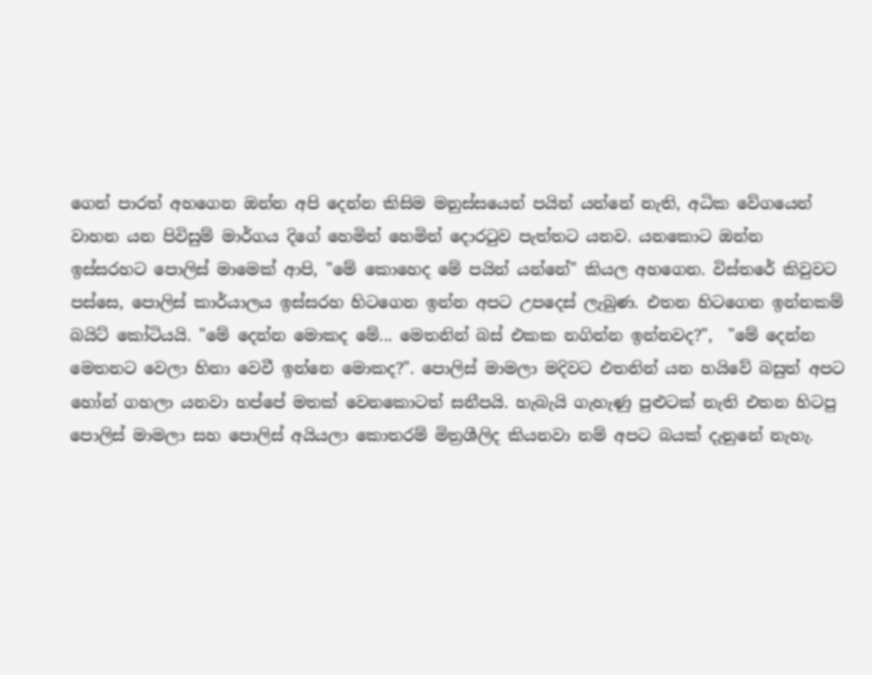ගෙන් පාරත් අහගෙන ඔන්න අපි දෙන්න කිසිම මනුස්සයෙන් පයින් යන්නේ නැති, අධික වේගයෙන් වාහන යන පිවිසුම් මාර්ගය දිගේ හෙමින් හෙමින් දොරටුව පැත්තට යනව. යනකොට ඔන්න ඉස්සරහට පොලිස් මාමෙක් ආපි, "මේ කොහෙද මේ පයින් යන්නේ" කියල අහගෙන. විස්තරේ කිවුවට පස්සෙ, පොලිස් කාර්යාලය ඉස්සරහ හිටගෙන ඉන්න අපට උපදෙස් ලැබුණ. එතන හිටගෙන ඉන්නකම් බයිට් කෝටියයි. "මේ දෙන්න මොකද මේ... මෙතනින් බස් එකක නගින්න ඉන්නවද?",  "මේ දෙන්න මෙතනට වෙලා හිනා වෙවී ඉන්නෙ මොකද?". පොලිස් මාමලා මදිවට එතනින් යන හයිවේ බසුත් අපට හෝන් ගහලා යනවා හප්පේ මතක් වෙනකොටත් සනීපයි. හැබැයි ගැහැණු පුළුටක් නැති එතන හිටපු පොලිස් මාමලා සහ පොලිස් අයියලා කොතරම් මිත්‍රශීලිද කියනවා නම් අපට බයක් දැනුනේ නැහැ.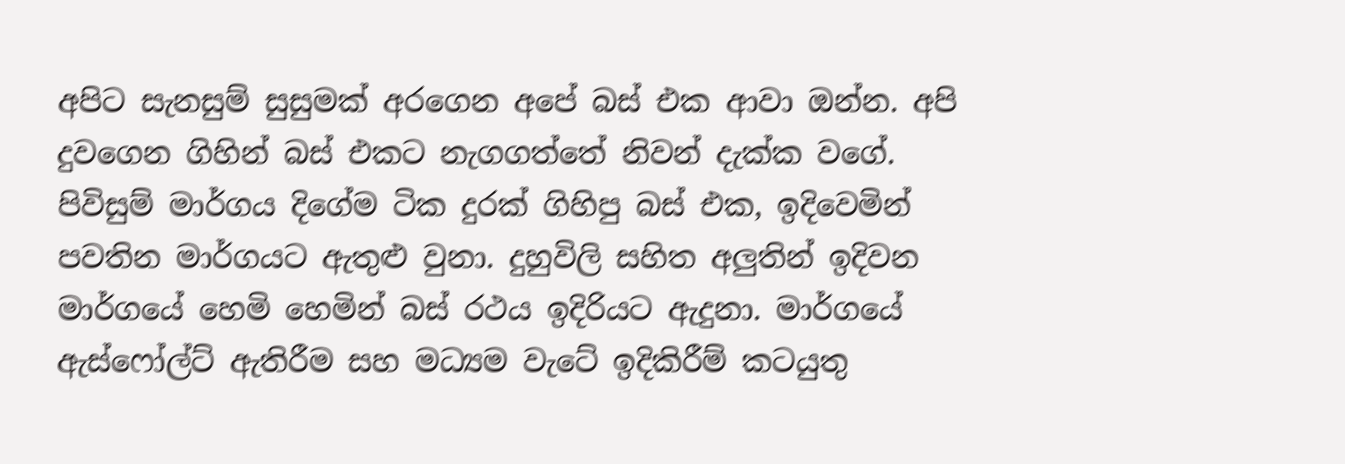අපිට සැනසුම් සුසුමක් අරගෙන අපේ බස් එක ආවා ඔන්න. අපි දුවගෙන ගිහින් බස් එකට නැගගත්තේ නිවන් දැක්ක වගේ. පිවිසුම් මාර්ගය දිගේම ටික දුරක් ගිහිපු බස් එක, ඉදිවෙමින් පවතින මාර්ගයට ඇතුළු වුනා. දුහුවිලි සහිත අලුතින් ඉදිවන මාර්ගයේ හෙමි හෙමින් බස් රථය ඉදිරියට ඇදුනා. මාර්ගයේ ඇස්ෆෝල්ට් ඇතිරීම සහ මධ්‍යම වැටේ ඉදිකිරීම් කටයුතු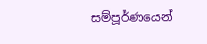සම්පූර්ණයෙන්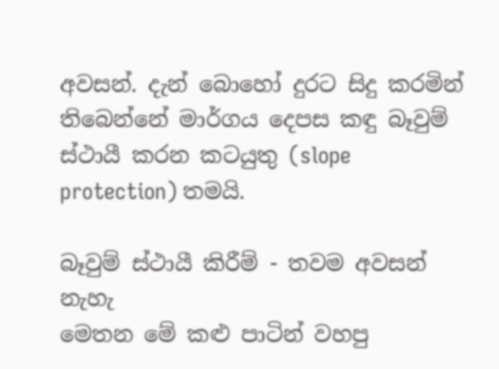අවසන්. දැන් බොහෝ දුරට සිදු කරමින් තිබෙන්නේ මාර්ගය දෙපස කඳු බෑවුම් ස්ථායී කරන කටයුතු (slope protection) තමයි.

බෑවුම් ස්ථායී කිරීම් - තවම අවසන් නැහැ
මෙතන මේ කළු පාටින් වහපු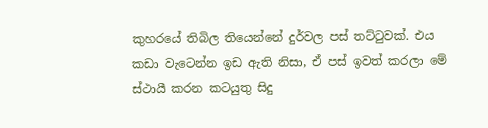කුහරයේ තිබිල තියෙන්නේ දුර්වල පස් තට්ටුවක්. එය කඩා වැටෙන්න ඉඩ ඇති නිසා, ඒ පස් ඉවත් කරලා මේ ස්ථායී කරන කටයුතු සිදු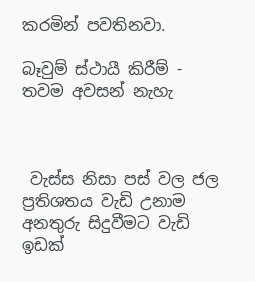කරමින් පවතිනවා.

බෑවුම් ස්ථායී කිරීම් - තවම අවසන් නැහැ



 වැස්ස නිසා පස් වල ජල ප්‍රතිශතය වැඩි උනාම අනතුරු සිදුවීමට වැඩි ඉඩක්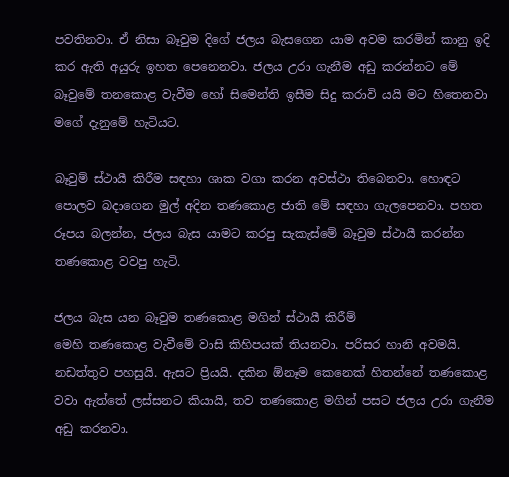පවතිනවා. ඒ නිසා බෑවුම දිගේ ජලය බැසගෙන යාම අවම කරමින් කානු ඉදි කර ඇති අයුරු ඉහත පෙනෙනවා. ජලය උරා ගැනීම අඩු කරන්නට මේ බෑවුමේ තනකොළ වැවීම හෝ සිමෙන්ති ඉසීම සිදු කරාවි යයි මට හිතෙනවා මගේ දැනුමේ හැටියට.

බෑවුම් ස්ථායී කිරීම සඳහා ශාක වගා කරන අවස්ථා තිබෙනවා. හොඳට පොලව බදාගෙන මුල් අදින තණකොළ ජාති මේ සඳහා ගැලපෙනවා. පහත රූපය බලන්න, ජලය බැස යාමට කරපු සැකැස්මේ බෑවුම ස්ථායී කරන්න තණකොළ වවපු හැටි.

ජලය බැස යන බෑවුම තණකොළ මගින් ස්ථායී කිරීම්
මෙහි තණකොළ වැවීමේ වාසි කිහිපයක් තියනවා. පරිසර හානි අවමයි. නඩත්තුව පහසුයි. ඇසට ප්‍රියයි. දකින ඕනෑම කෙනෙක් හිතන්නේ තණකොළ වවා ඇත්තේ ලස්සනට කියායි, තව තණකොළ මගින් පසට ජලය උරා ගැනීම අඩු කරනවා.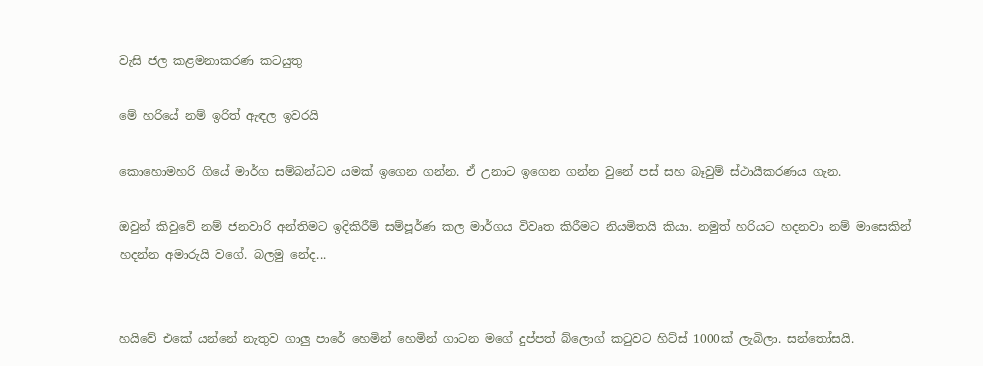වැසි ජල කළමනාකරණ කටයුතු

මේ හරියේ නම් ඉරිත් ඇඳල ඉවරයි

කොහොමහරි ගියේ මාර්ග සම්බන්ධව යමක් ඉගෙන ගන්න. ඒ උනාට ඉගෙන ගන්න වුනේ පස් සහ බෑවුම් ස්ථායීකරණය ගැන.

ඔවුන් කිවුවේ නම් ජනවාරි අන්තිමට ඉදිකිරීම් සම්පූර්ණ කල මාර්ගය විවෘත කිරීමට නියමිතයි කියා. නමුත් හරියට හදනවා නම් මාසෙකින් හදන්න අමාරුයි වගේ. බලමු නේද...


හයිවේ එකේ යන්නේ නැතුව ගාලු පාරේ හෙමින් හෙමින් ගාටන මගේ දුප්පත් බ්ලොග් කටුවට හිට්ස් 1000ක් ලැබිලා. සන්තෝසයි.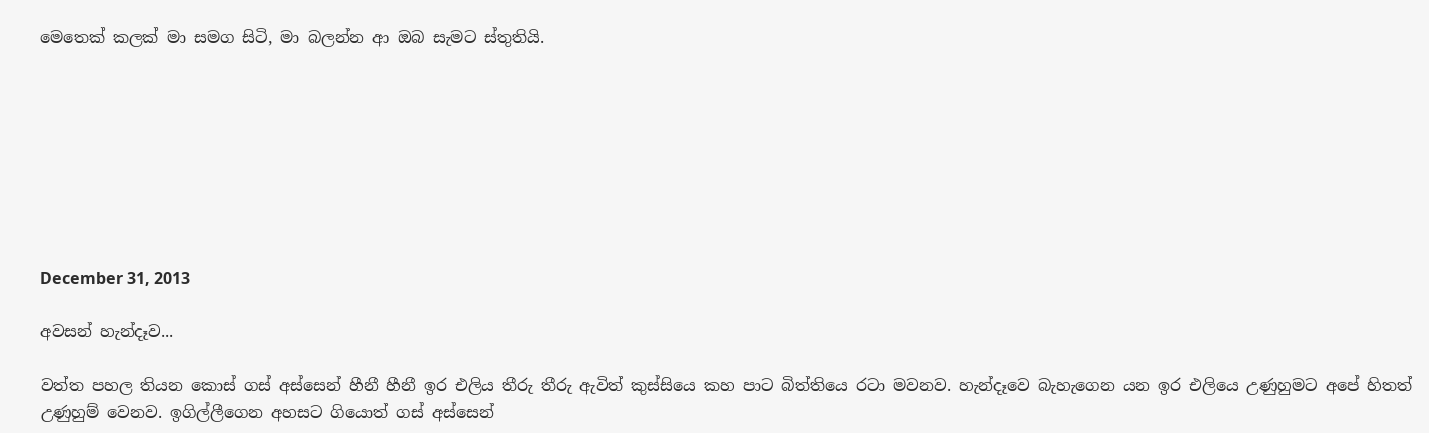මෙතෙක් කලක් මා සමග සිටි, මා බලන්න ආ ඔබ සැමට ස්තුතියි.








December 31, 2013

අවසන් හැන්දෑව...

වත්ත පහල තියන කොස් ගස් අස්සෙන් හීනී හීනී ඉර එලිය තීරු තීරු ඇවිත් කුස්සියෙ කහ පාට බිත්තියෙ රටා මවනව. හැන්දෑවෙ බැහැගෙන යන ඉර එලියෙ උණුහුමට අපේ හිතත් උණුහුම් වෙනව. ඉගිල්ලීගෙන අහසට ගියොත් ගස් අස්සෙන්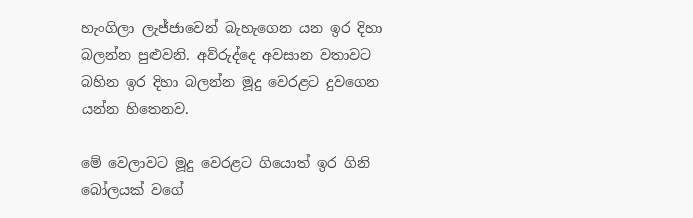හැංගිලා ලැජ්ජාවෙන් බැහැගෙන යන ඉර දිහා බලන්න පුළුවනි. අව්රුද්දෙ අවසාන වතාවට බහින ඉර දිහා බලන්න මූදු වෙරළට දුවගෙන යන්න හිතෙනව.

මේ වෙලාවට මූදු වෙරළට ගියොත් ඉර ගිනි බෝලයක් වගේ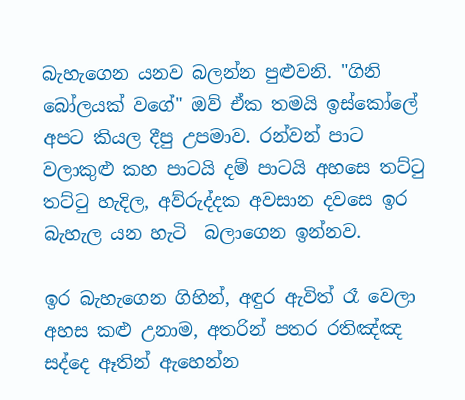බැහැගෙන යනව බලන්න පුළුවනි. "ගිනි බෝලයක් වගේ" ඔව් ඒක තමයි ඉස්කෝලේ අපට කියල දීපු උපමාව. රන්වන් පාට වලාකුළු කහ පාටයි දම් පාටයි අහසෙ තට්ටු තට්ටු හැදිල, අව්රුද්දක අවසාන දවසෙ ඉර බැහැල යන හැටි  බලාගෙන ඉන්නව.

ඉර බැහැගෙන ගිහින්, අඳුර ඇවිත් රෑ වෙලා අහස කළු උනාම, අතරින් පතර රතිඤ්ඤ සද්දෙ ඈතින් ඇහෙන්න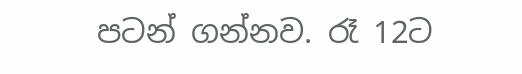පටන් ගන්නව. රෑ 12ට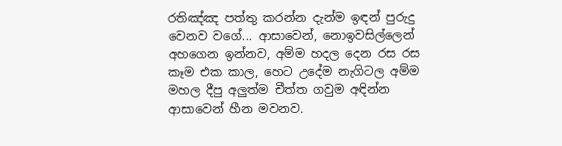රතිඤ්ඤ පත්තු කරන්න දැන්ම ඉඳන් පුරුදු වෙනව වගේ... ආසාවෙන්, නොඉවසිල්ලෙන් අහගෙන ඉන්නව, අම්ම හදල දෙන රස රස කෑම එක කාල, හෙට උදේම නැගිටල අම්ම මහල දීපු අලුත්ම චීත්ත ගවුම අඳින්න ආසාවෙන් හීන මවනව.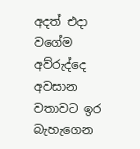අදත් එදා වගේම අව්රුද්දෙ අවසාන වතාවට ඉර බැහැගෙන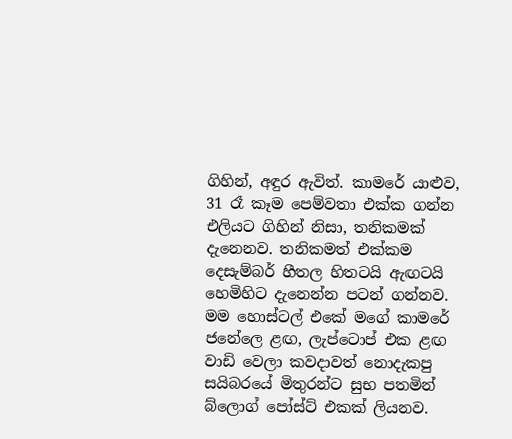ගිහින්, අඳුර ඇවිත්. කාමරේ යාළුව, 31 රෑ කෑම පෙම්වතා එක්ක ගන්න එලියට ගිහින් නිසා, තනිකමක් දැනෙනව. තනිකමත් එක්කම දෙසැම්බර් හීතල හිතටයි ඇඟටයි හෙමිහිට දැනෙන්න පටන් ගන්නව. මම හොස්ටල් එකේ මගේ කාමරේ ජනේලෙ ළඟ, ලැප්ටොප් එක ළඟ වාඩි වෙලා කවදාවත් නොදැකපු සයිබරයේ මිතුරන්ට සුභ පතමින් බ්ලොග් පෝස්ට් එකක් ලියනව.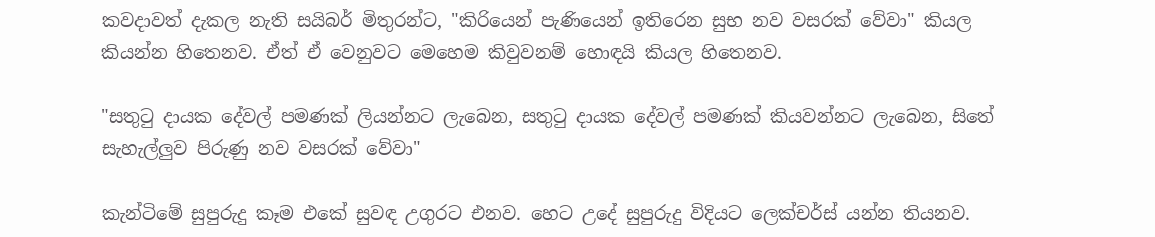කවදාවත් දැකල නැති සයිබර් මිතුරන්ට, "කිරියෙන් පැණියෙන් ඉතිරෙන සුභ නව වසරක් වේවා" කියල කියන්න හිතෙනව. ඒත් ඒ වෙනුවට මෙහෙම කිවුවනම් හොඳයි කියල හිතෙනව.

"සතුටු දායක දේවල් පමණක් ලියන්නට ලැබෙන, සතුටු දායක දේවල් පමණක් කියවන්නට ලැබෙන, සිතේ සැහැල්ලුව පිරුණු නව වසරක් වේවා"

කැන්ටිමේ සුපුරුදු කෑම එකේ සුවඳ උගුරට එනව. හෙට උදේ සුපුරුදු විදියට ලෙක්චර්ස් යන්න තියනව.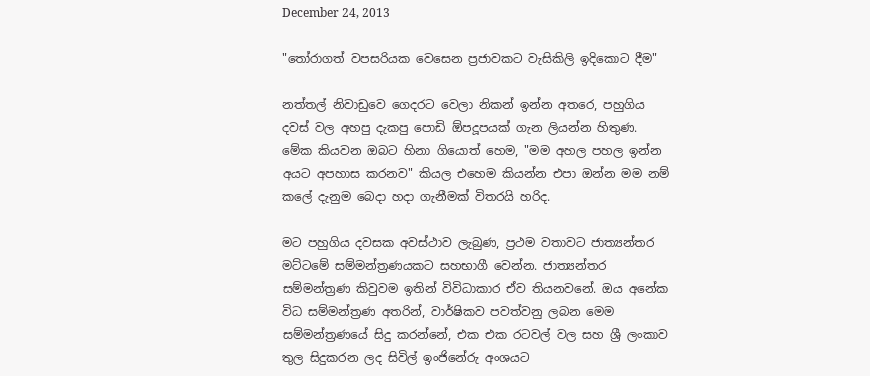December 24, 2013

"තෝරාගත් වපසරියක වෙසෙන ප්‍රජාවකට වැසිකිලි ඉදිකොට දීම"

නත්තල් නිවාඩුවෙ ගෙදරට වෙලා නිකන් ඉන්න අතරෙ, පහුගිය දවස් වල අහපු දැකපු පොඩි ඕපදූපයක් ගැන ලියන්න හිතුණ. මේක කියවන ඔබට හිනා ගියොත් හෙම, "මම අහල පහල ඉන්න අයට අපහාස කරනව" කියල එහෙම කියන්න එපා ඔන්න මම නම් කලේ දැනුම බෙදා හදා ගැනීමක් විතරයි හරිද.

මට පහුගිය දවසක අවස්ථාව ලැබුණ, ප්‍රථම වතාවට ජාත්‍යන්තර මට්ටමේ සම්මන්ත්‍රණයකට සහභාගී වෙන්න. ජාත්‍යන්තර සම්මන්ත්‍රණ කිවුවම ඉතින් විවිධාකාර ඒව තියනවනේ. ඔය අනේක විධ සම්මන්ත්‍රණ අතරින්, වාර්ෂිකව පවත්වනු ලබන මෙම සම්මන්ත්‍රණයේ සිදු කරන්නේ, එක එක රටවල් වල සහ ශ්‍රී ලංකාව තුල සිදුකරන ලද සිවිල් ඉංජිනේරු අංශයට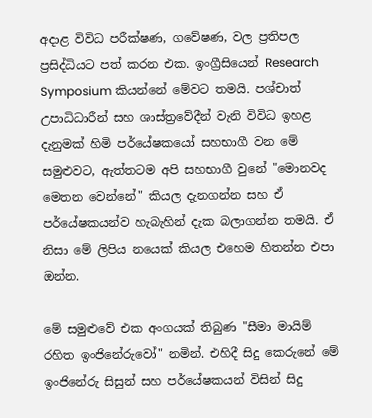අදාළ විවිධ පරීක්ෂණ, ගවේෂණ, වල ප්‍රතිපල ප්‍රසිද්ධියට පත් කරන එක. ඉංග්‍රීසියෙන් Research Symposium කියන්නේ මේවට තමයි. පශ්චාත් උපාධිධාරීන් සහ ශාස්ත්‍රවේදීන් වැනි විවිධ ඉහළ දැනුමක් හිමි පර්යේෂකයෝ සහභාගී වන මේ සමුළුවට, ඇත්තටම අපි සහභාගී වුනේ "මොනවද මෙතන වෙන්නේ" කියල දැනගන්න සහ ඒ පර්යේෂකයන්ව හැබැහින් දැක බලාගන්න තමයි. ඒ නිසා මේ ලිපිය නයෙක් කියල එහෙම හිතන්න එපා ඔන්න.

මේ සමුළුවේ එක අංගයක් තිබුණ "සීමා මායිම් රහිත ඉංජිනේරුවෝ" නමින්. එහිදී සිදු කෙරුනේ මේ ඉංජිනේරු සිසුන් සහ පර්යේෂකයන් විසින් සිදු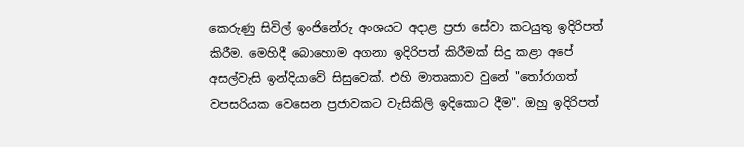කෙරුණු සිවිල් ඉංජිනේරු අංශයට අදාළ ප්‍රජා සේවා කටයුතු ඉදිරිපත් කිරීම. මෙහිදී බොහොම අගනා ඉදිරිපත් කිරීමක් සිදු කළා අපේ අසල්වැසි ඉන්දියාවේ සිසුවෙක්. එහි මාතෘකාව වුනේ "තෝරාගත් වපසරියක වෙසෙන ප්‍රජාවකට වැසිකිලි ඉදිකොට දීම". ඔහු ඉදිරිපත්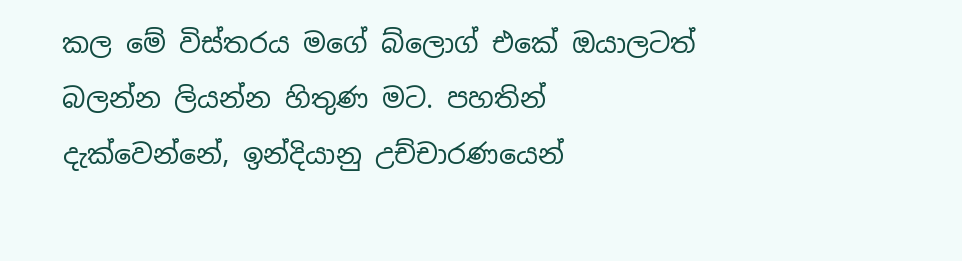කල මේ විස්තරය මගේ බ්ලොග් එකේ ඔයාලටත් බලන්න ලියන්න හිතුණ මට. පහතින් දැක්වෙන්නේ, ඉන්දියානු උච්චාරණයෙන්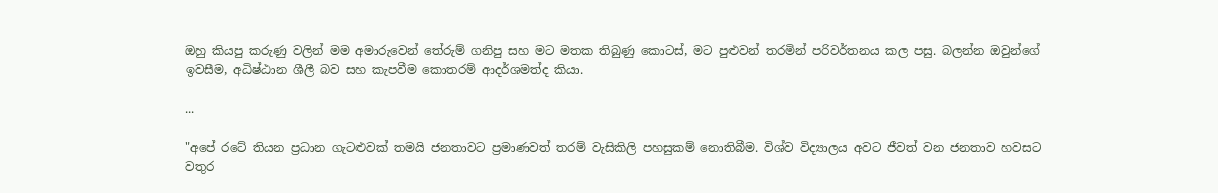ඔහු කියපු කරුණු වලින් මම අමාරුවෙන් තේරුම් ගනිපු සහ මට මතක තිබුණු කොටස්, මට පුළුවන් තරමින් පරිවර්තනය කල පසු. බලන්න ඔවුන්ගේ ඉවසීම, අධිෂ්ඨාන ශීලී බව සහ කැපවීම කොතරම් ආදර්ශමත්ද කියා.

...

"අපේ රටේ තියන ප්‍රධාන ගැටළුවක් තමයි ජනතාවට ප්‍රමාණවත් තරම් වැසිකිලි පහසුකම් නොතිබීම. විශ්ව විද්‍යාලය අවට ජීවත් වන ජනතාව හවසට වතුර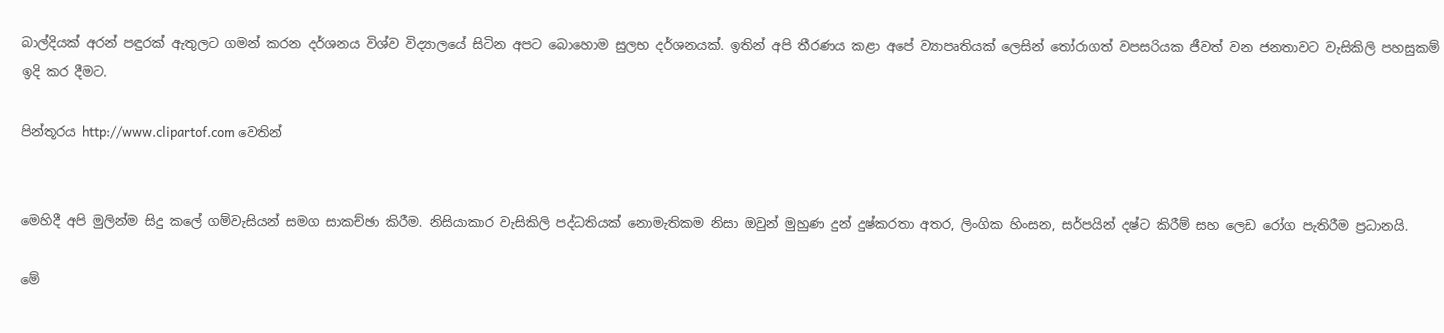බාල්දියක් අරන් පඳුරක් ඇතුලට ගමන් කරන දර්ශනය විශ්ව විද්‍යාලයේ සිටින අපට බොහොම සුලභ දර්ශනයක්. ඉතින් අපි තීරණය කළා අපේ ව්‍යාපෘතියක් ලෙසින් තෝරාගත් වපසරියක ජීවත් වන ජනතාවට වැසිකිලි පහසුකම් ඉදි කර දීමට.

පින්තූරය http://www.clipartof.com වෙතින්


මෙහිදී අපි මුලින්ම සිදු කලේ ගම්වැසියන් සමග සාකච්ඡා කිරීම. නිසියාකාර වැසිකිලි පද්ධතියක් නොමැතිකම නිසා ඔවුන් මුහුණ දුන් දුෂ්කරතා අතර, ලිංගික හිංසන, සර්පයින් දෂ්ට කිරීම් සහ ලෙඩ රෝග පැතිරීම ප්‍රධානයි.

මේ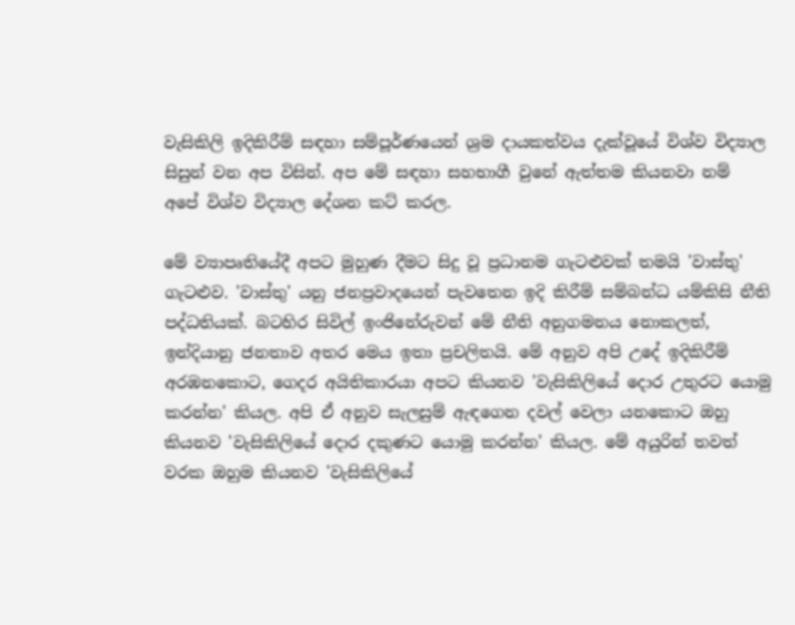වැසිකිලි ඉදිකිරීම් සඳහා සම්පූර්ණයෙන් ශ්‍රම දායකත්වය දැක්වූයේ විශ්ව විද්‍යාල සිසුන් වන අප විසින්. අප මේ සඳහා සහභාගී වුනේ ඇත්තම කියනවා නම් අපේ විශ්ව විද්‍යාල දේශන කට් කරල.

මේ ව්‍යාපෘතියේදී අපට මුහුණ දීමට සිදු වූ ප්‍රධානම ගැටළුවක් තමයි 'වාස්තු' ගැටළුව. 'වාස්තු' යනු ජනප්‍රවාදයෙන් පැවතෙන ඉදි කිරීම් සම්බන්ධ යම්කිසි නීති පද්ධතියක්. බටහිර සිවිල් ඉංජිනේරුවන් මේ නීති අනුගමනය නොකලත්, ඉන්දියානු ජනතාව අතර මෙය ඉතා ප්‍රචලිතයි. මේ අනුව අපි උදේ ඉදිකිරීම් අරඹනකොට, ගෙදර අයිතිකාරයා අපට කියනව 'වැසිකිලියේ දොර උතුරට යොමු කරන්න' කියල. අපි ඒ අනුව සැලසුම් ඇඳගෙන දවල් වෙලා යනකොට ඔහු කියනව 'වැසිකිලියේ දොර දකුණට යොමු කරන්න' කියල. මේ අයුරින් තවත් වරක ඔහුම කියනව 'වැසිකිලියේ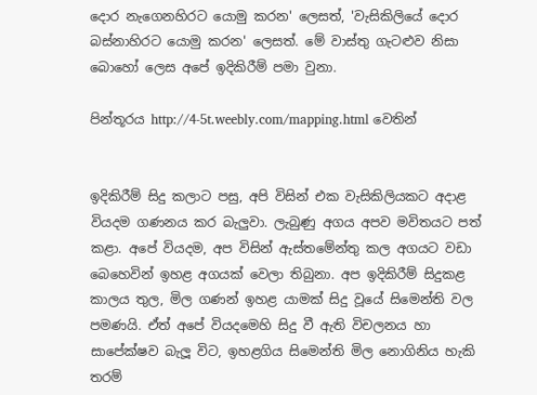දොර නැගෙනහිරට යොමු කරන' ලෙසත්, 'වැසිකිලියේ දොර බස්නාහිරට යොමු කරන' ලෙසත්. මේ වාස්තු ගැටළුව නිසා බොහෝ ලෙස අපේ ඉදිකිරීම් පමා වුනා.

පින්තූරය http://4-5t.weebly.com/mapping.html වෙතින්


ඉදිකිරීම් සිදු කලාට පසු, අපි විසින් එක වැසිකිලියකට අදාළ වියදම ගණනය කර බැලුවා. ලැබුණු අගය අපව මවිතයට පත් කළා. අපේ වියදම, අප විසින් ඇස්තමේන්තු කල අගයට වඩා බෙහෙවින් ඉහළ අගයක් වෙලා තිබුනා. අප ඉදිකිරීම් සිදුකළ කාලය තුල, මිල ගණන් ඉහළ යාමක් සිදු වූයේ සිමෙන්ති වල පමණයි. ඒත් අපේ වියදමෙහි සිදු වී ඇති විචලනය හා සාපේක්ෂව බැලූ විට, ඉහළගිය සිමෙන්ති මිල නොගිනිය හැකි තරම්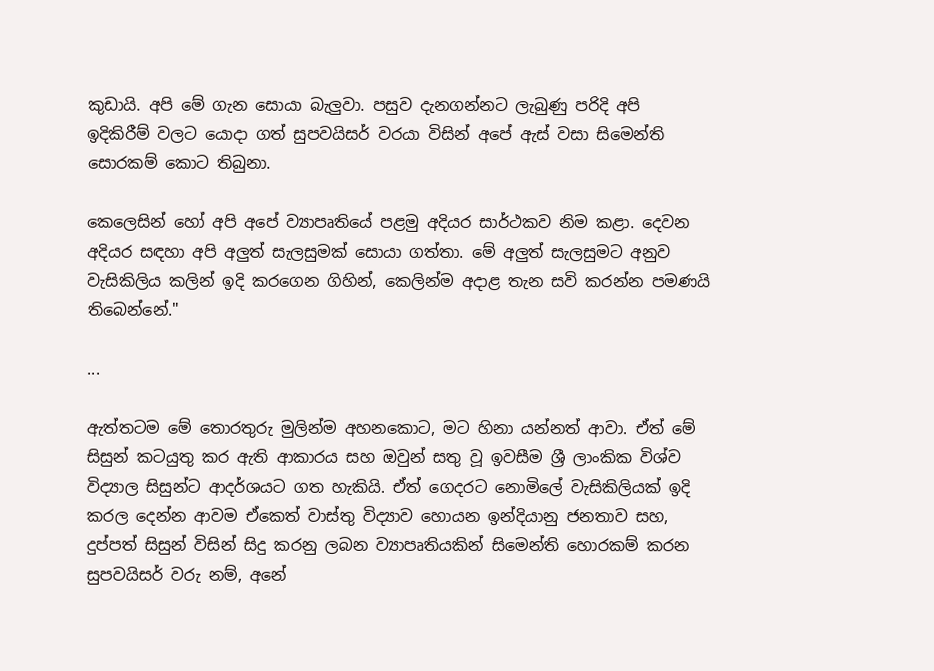කුඩායි. අපි මේ ගැන සොයා බැලුවා. පසුව දැනගන්නට ලැබුණු පරිදි අපි ඉදිකිරීම් වලට යොදා ගත් සුපවයිසර් වරයා විසින් අපේ ඇස් වසා සිමෙන්ති සොරකම් කොට තිබුනා.

කෙලෙසින් හෝ අපි අපේ ව්‍යාපෘතියේ පළමු අදියර සාර්ථකව නිම කළා. දෙවන අදියර සඳහා අපි අලුත් සැලසුමක් සොයා ගත්තා. මේ අලුත් සැලසුමට අනුව වැසිකිලිය කලින් ඉදි කරගෙන ගිහින්, කෙලින්ම අදාළ තැන සවි කරන්න පමණයි තිබෙන්නේ."

...

ඇත්තටම මේ තොරතුරු මුලින්ම අහනකොට, මට හිනා යන්නත් ආවා. ඒත් මේ සිසුන් කටයුතු කර ඇති ආකාරය සහ ඔවුන් සතු වූ ඉවසීම ශ්‍රී ලාංකික විශ්ව විද්‍යාල සිසුන්ට ආදර්ශයට ගත හැකියි. ඒත් ගෙදරට නොමිලේ වැසිකිලියක් ඉදි කරල දෙන්න ආවම ඒකෙත් වාස්තු විද්‍යාව හොයන ඉන්දියානු ජනතාව සහ, දුප්පත් සිසුන් විසින් සිදු කරනු ලබන ව්‍යාපෘතියකින් සිමෙන්ති හොරකම් කරන සුපවයිසර් වරු නම්, අනේ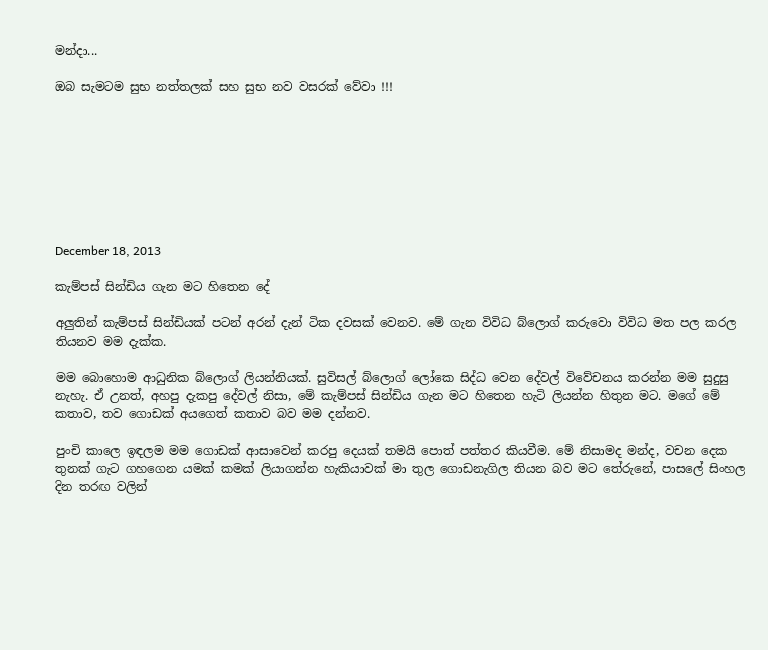මන්දා...

ඔබ සැමටම සුභ නත්තලක් සහ සුභ නව වසරක් වේවා !!!








December 18, 2013

කැම්පස් සින්ඩිය ගැන මට හිතෙන දේ

අලුතින් කැම්පස් සින්ඩියක් පටන් අරන් දැන් ටික දවසක් වෙනව. මේ ගැන විවිධ බ්ලොග් කරුවො විවිධ මත පල කරල තියනව මම දැක්ක.

මම බොහොම ආධුනික බ්ලොග් ලියන්නියක්. සුවිසල් බ්ලොග් ලෝකෙ සිද්ධ වෙන දේවල් විවේචනය කරන්න මම සුදුසු නැහැ. ඒ උනත්, අහපු දැකපු දේවල් නිසා, මේ කැම්පස් සින්ඩිය ගැන මට හිතෙන හැටි ලියන්න හිතුන මට. මගේ මේ කතාව, තව ගොඩක් අයගෙත් කතාව බව මම දන්නව.

පුංචි කාලෙ ඉඳලම මම ගොඩක් ආසාවෙන් කරපු දෙයක් තමයි පොත් පත්තර කියවීම. මේ නිසාමද මන්ද, වචන දෙක තුනක් ගැට ගහගෙන යමක් කමක් ලියාගන්න හැකියාවක් මා තුල ගොඩනැගිල තියන බව මට තේරුනේ, පාසලේ සිංහල දින තරඟ වලින්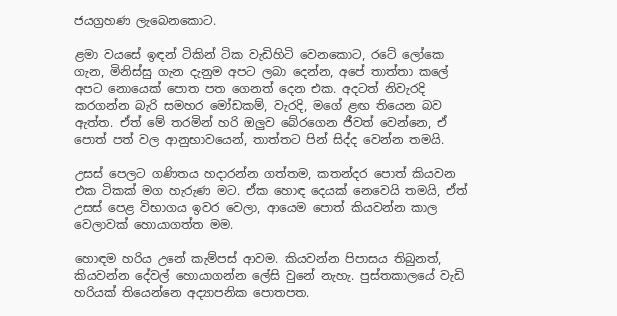ජයග්‍රහණ ලැබෙනකොට.

ළමා වයසේ ඉඳන් ටිකින් ටික වැඩිහිටි වෙනකොට, රටේ ලෝකෙ ගැන, මිනිස්සු ගැන දැනුම අපට ලබා දෙන්න, අපේ තාත්තා කලේ අපට නොයෙක් පොත පත ගෙනත් දෙන එක. අදටත් නිවැරදි කරගන්න බැරි සමහර මෝඩකම්, වැරදි, මගේ ළඟ තියෙන බව ඇත්ත. ඒත් මේ තරමින් හරි ඔලුව බේරගෙන ජීවත් වෙන්නෙ, ඒ පොත් පත් වල ආනුභාවයෙන්, තාත්තට පින් සිද්ද වෙන්න තමයි.

උසස් පෙලට ගණිතය හදාරන්න ගත්තම, කතන්දර පොත් කියවන එක ටිකක් මග හැරුණ මට. ඒක හොඳ දෙයක් නෙවෙයි තමයි, ඒත් උසස් පෙළ විභාගය ඉවර වෙලා, ආයෙම පොත් කියවන්න කාල වෙලාවක් හොයාගත්ත මම.

හොඳම හරිය උනේ කැම්පස් ආවම. කියවන්න පිපාසය තිබුනත්, කියවන්න දේවල් හොයාගන්න ලේසි වුනේ නැහැ. පුස්තකාලයේ වැඩි හරියක් තියෙන්නෙ අද්‍යාපනික පොතපත.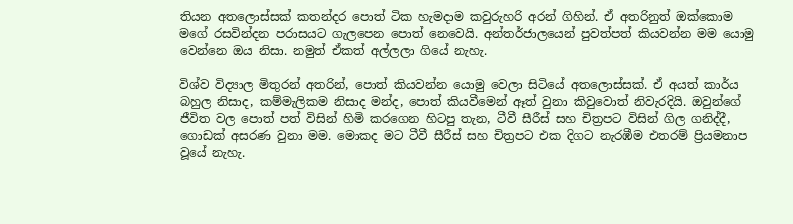තියන අතලොස්සක් කතන්දර පොත් ටික හැමදාම කවුරුහරි අරන් ගිහින්. ඒ අතරිනුත් ඔක්කොම මගේ රසවින්දන පරාසයට ගැලපෙන පොත් නෙවෙයි. අන්තර්ජාලයෙන් පුවත්පත් කියවන්න මම යොමු වෙන්නෙ ඔය නිසා. නමුත් ඒකත් අල්ලලා ගියේ නැහැ.

විශ්ව විද්‍යාල මිතුරන් අතරින්, පොත් කියවන්න යොමු වෙලා සිටියේ අතලොස්සක්. ඒ අයත් කාර්ය බහුල නිසාද, කම්මැලිකම නිසාද මන්ද, පොත් කියවීමෙන් ඈත් වුනා කිවුවොත් නිවැරදියි. ඔවුන්ගේ ජීවිත වල පොත් පත් විසින් හිමි කරගෙන හිටපු තැන, ටීවී සීරීස් සහ චිත්‍රපට විසින් ගිල ගනිද්දී, ගොඩක් අසරණ වුනා මම. මොකද මට ටීවී සීරීස් සහ චිත්‍රපට එක දිගට නැරඹීම එතරම් ප්‍රියමනාප වූයේ නැහැ.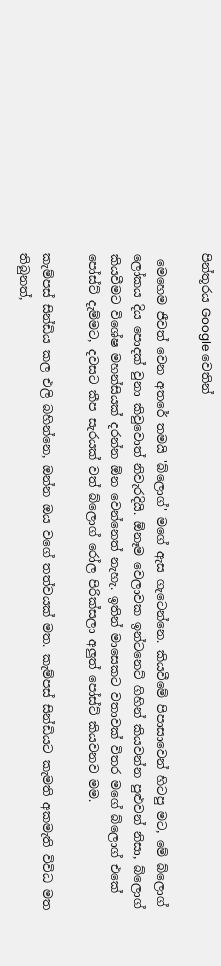පින්තූරය Google වෙතින්

 මෙහෙම ජීවත් වෙන අතරේ තමයි 'බ්ලොග්' මගේ ඇස ගැටෙන්නෙ. කියවීමේ පිපාසාවෙන් හිටපු මට, මේ බ්ලොග් ලෝකය දිය පොදක් වුනා කිවුවොත් නිවැරදියි. ඕනෑම වෙලාවක ඉන්ටනෙට් ගිහින් කියවන්න පුළුවන් නිසා, බ්ලොග් කියවීමට විශේෂ මහන්සියක් දරන්න ඕන වෙන්නෙත් නැහැ. ඉතින් මාසෙකට වතාවක් විතර මගේ බ්ලොග් එකේ පෝස්ට් දැම්මට, දවසට කීප සැරයක් වත් බ්ලොග් රෝල පිරික්සලා අලුත් පෝස්ට් කියවනව මම.

කැම්පස් සින්ඩිය කල එලි බහින්නෙ, ඔන්න ඔය වගේ තත්වයක් මත. කැම්පස් සින්ඩියට කැමති අකමැති විවිධ මත තිබුනත්,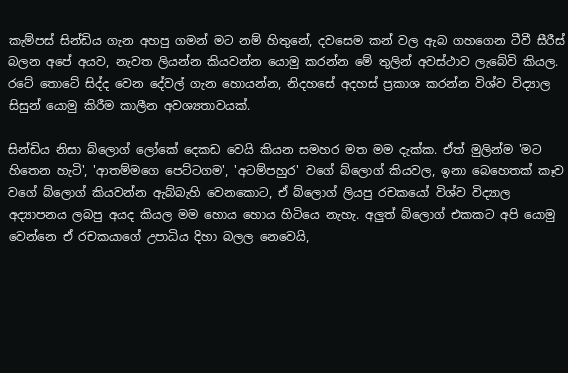කැම්පස් සින්ඩිය ගැන අහපු ගමන් මට නම් හිතුනේ, දවසෙම කන් වල ඇබ ගහගෙන ටීවී සීරීස් බලන අපේ අයව, නැවත ලියන්න කියවන්න යොමු කරන්න මේ තුලින් අවස්ථාව ලැබේවි කියල. රටේ තොටේ සිද්ද වෙන දේවල් ගැන හොයන්න, නිදහසේ අදහස් ප්‍රකාශ කරන්න විශ්ව විද්‍යාල සිසුන් යොමු කිරීම කාලීන අවශ්‍යතාවයක්.

සින්ඩිය නිසා බ්ලොග් ලෝකේ දෙකඩ වෙයි කියන සමහර මත මම දැක්ක. ඒත් මුලින්ම 'මට හිතෙන හැටි', 'ආතම්මගෙ පෙට්ටගම', 'අටම්පහුර' වගේ බ්ලොග් කියවල, ඉනා බෙහෙතක් කෑව වගේ බ්ලොග් කියවන්න ඇබ්බැහි වෙනකොට, ඒ බ්ලොග් ලියපු රචකයෝ විශ්ව විද්‍යාල අද්‍යාපනය ලබපු අයද කියල මම හොය හොය හිටියෙ නැහැ. අලුත් බ්ලොග් එකකට අපි යොමු වෙන්නෙ ඒ රචකයාගේ උපාධිය දිහා බලල නෙවෙයි,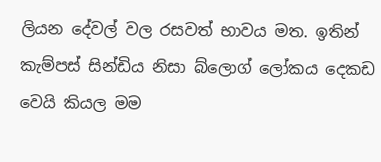ලියන දේවල් වල රසවත් භාවය මත. ඉතින් කැම්පස් සින්ඩිය නිසා බ්ලොග් ලෝකය දෙකඩ වෙයි කියල මම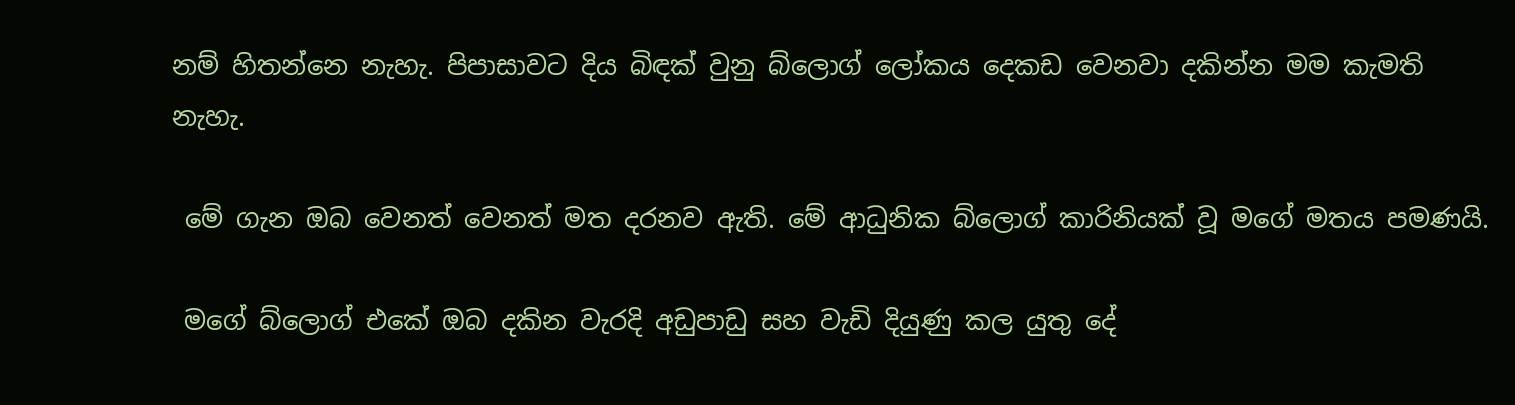නම් හිතන්නෙ නැහැ. පිපාසාවට දිය බිඳක් වුනු බ්ලොග් ලෝකය දෙකඩ වෙනවා දකින්න මම කැමති නැහැ.

 මේ ගැන ඔබ වෙනත් වෙනත් මත දරනව ඇති. මේ ආධුනික බ්ලොග් කාරිනියක් වූ මගේ මතය පමණයි.

 මගේ බ්ලොග් එකේ ඔබ දකින වැරදි අඩුපාඩු සහ වැඩි දියුණු කල යුතු දේ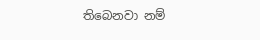තිබෙනවා නම්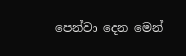පෙන්වා දෙන මෙන්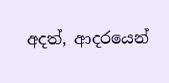අදත්, ආදරයෙන්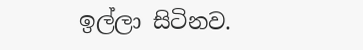ඉල්ලා සිටිනව.